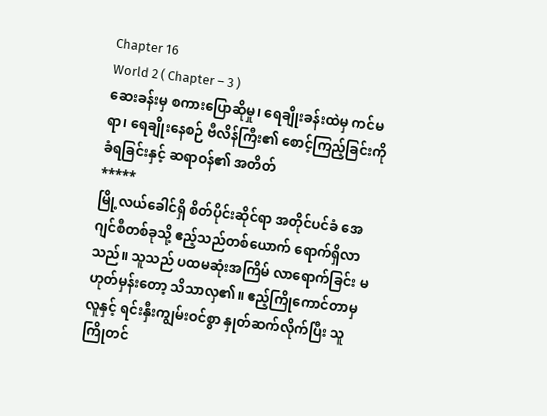Chapter 16
World 2 ( Chapter – 3 )
ဆေးခန်းမှ စကားပြောဆိုမှု၊ ရေချိုးခန်းထဲမှ ကင်မရာ၊ ရေချိုးနေစဉ် ဗီလိန်ကြီး၏ စောင့်ကြည့်ခြင်းကို ခံရခြင်းနှင့် ဆရာဝန်၏ အတိတ်
*****
မြို့လယ်ခေါင်ရှိ စိတ်ပိုင်းဆိုင်ရာ အတိုင်ပင်ခံ အေဂျင်စီတစ်ခုသို့ ဧည့်သည်တစ်ယောက် ရောက်ရှိလာသည်။ သူသည် ပထမဆုံးအကြိမ် လာရောက်ခြင်း မဟုတ်မှန်းတော့ သိသာလှ၏။ ဧည့်ကြိုကောင်တာမှ လူနှင့် ရင်းနှီးကျွမ်းဝင်စွာ နှုတ်ဆက်လိုက်ပြီး သူ ကြိုတင်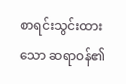စာရင်းသွင်းထားသော ဆရာဝန်၏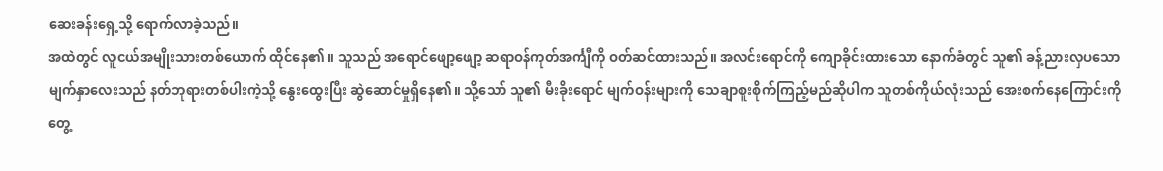ဆေးခန်းရှေ့သို့ ရောက်လာခဲ့သည်။
အထဲတွင် လူငယ်အမျိုးသားတစ်ယောက် ထိုင်နေ၏။ သူသည် အရောင်ဖျော့ဖျော့ ဆရာဝန်ကုတ်အင်္ကျီကို ဝတ်ဆင်ထားသည်။ အလင်းရောင်ကို ကျောခိုင်းထားသော နောက်ခံတွင် သူ၏ ခန့်ညားလှပသော မျက်နှာလေးသည် နတ်ဘုရားတစ်ပါးကဲ့သို့ နွေးထွေးပြီး ဆွဲဆောင်မှုရှိနေ၏။ သို့သော် သူ၏ မီးခိုးရောင် မျက်ဝန်းများကို သေချာစူးစိုက်ကြည့်မည်ဆိုပါက သူတစ်ကိုယ်လုံးသည် အေးစက်နေကြောင်းကို တွေ့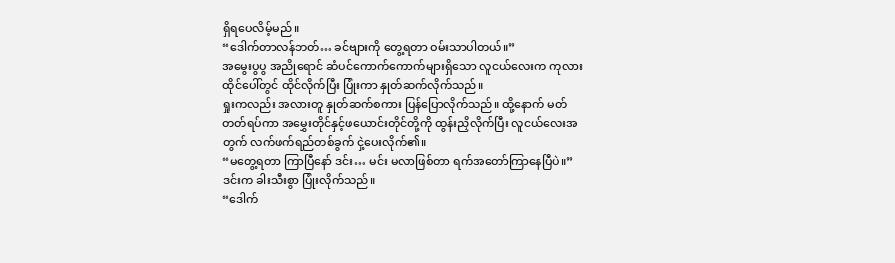ရှိရပေလိမ့်မည်။
“ဒေါက်တာလန်ဘတ်… ခင်ဗျားကို တွေ့ရတာ ဝမ်းသာပါတယ်။”
အမွေးပွပွ အညိုရောင် ဆံပင်ကောက်ကောက်များရှိသော လူငယ်လေးက ကုလားထိုင်ပေါ်တွင် ထိုင်လိုက်ပြီး ပြုံးကာ နှုတ်ဆက်လိုက်သည်။
ရှုးကလည်း အလားတူ နှုတ်ဆက်စကား ပြန်ပြောလိုက်သည်။ ထို့နောက် မတ်တတ်ရပ်ကာ အမွှေးတိုင်နှင့်ဖယောင်းတိုင်တို့ကို ထွန်းညှိလိုက်ပြီး လူငယ်လေးအတွက် လက်ဖက်ရည်တစ်ခွက် ငှဲ့ပေးလိုက်၏။
“မတွေ့ရတာ ကြာပြီနော် ဒင်း… မင်း မလာဖြစ်တာ ရက်အတော်ကြာနေပြီပဲ။”
ဒင်းက ခါးသီးစွာ ပြုံးလိုက်သည်။
“ဒေါက်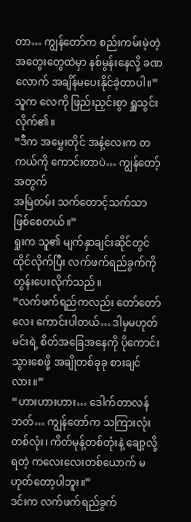တာ… ကျွန်တော်က စည်းကမ်းမဲ့တဲ့ အတွေးတွေထဲမှာ နစ်မွန်းနေလို့ ခဏလောက် အချိန်မပေးနိုင်ခဲ့တာပါ။”
သူက လေကို ဖြည်းညှင်းစွာ ရှူသွင်းလိုက်၏။
“ဒီက အမွှေးတိုင် အနံ့လေးက တကယ်ကို ကောင်းတာပဲ… ကျွန်တော့်အတွက်
အမြဲတမ်း သက်တောင့်သက်သာ ဖြစ်စေတယ်။”
ရှုးက သူ၏ မျက်နှာချင်းဆိုင်တွင် ထိုင်လိုက်ပြီး လက်ဖက်ရည်ခွက်ကို တွန်းပေးလိုက်သည်။
“လက်ဖက်ရည်ကလည်း တော်တော်လေး ကောင်းပါတယ်… ဒါမှမဟုတ် မင်းရဲ့ စိတ်အခြေအနေကို ပိုကောင်းသွားစေဖို့ အချိုတစ်ခုခု စားချင်လား။”
“ဟားဟားဟား… ဒေါက်တာလန်ဘတ်… ကျွန်တော်က သကြားလုံးတစ်လုံး၊ ကိတ်မုန့်တစ်တုံးနဲ့ ချော့လို့ရတဲ့ ကလေးလေးတစ်ယောက် မဟုတ်တော့ပါဘူး။”
ဒင်းက လက်ဖက်ရည်ခွက်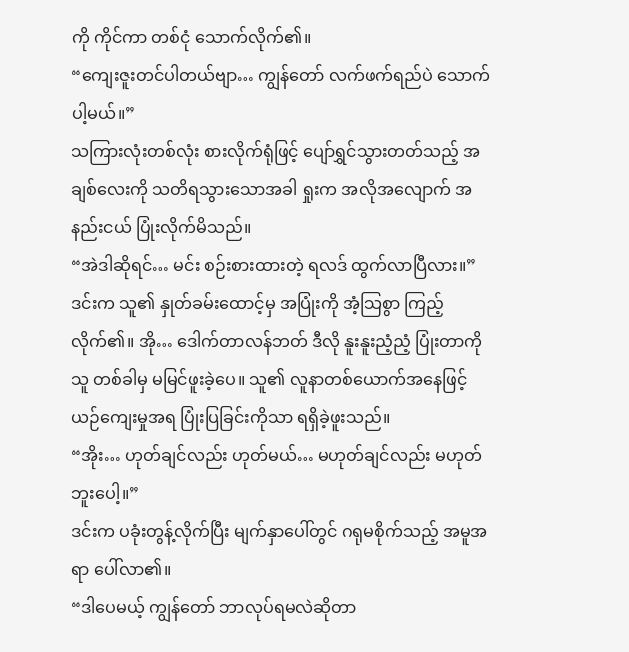ကို ကိုင်ကာ တစ်ငုံ သောက်လိုက်၏။
“ကျေးဇူးတင်ပါတယ်ဗျာ… ကျွန်တော် လက်ဖက်ရည်ပဲ သောက်ပါ့မယ်။”
သကြားလုံးတစ်လုံး စားလိုက်ရုံဖြင့် ပျော်ရွှင်သွားတတ်သည့် အချစ်လေးကို သတိရသွားသောအခါ ရှုးက အလိုအလျောက် အနည်းငယ် ပြုံးလိုက်မိသည်။
“အဲဒါဆိုရင်… မင်း စဉ်းစားထားတဲ့ ရလဒ် ထွက်လာပြီလား။”
ဒင်းက သူ၏ နှုတ်ခမ်းထောင့်မှ အပြုံးကို အံ့သြစွာ ကြည့်လိုက်၏။ အို… ဒေါက်တာလန်ဘတ် ဒီလို နူးနူးညံ့ညံ့ ပြုံးတာကို သူ တစ်ခါမှ မမြင်ဖူးခဲ့ပေ။ သူ၏ လူနာတစ်ယောက်အနေဖြင့် ယဉ်ကျေးမှုအရ ပြုံးပြခြင်းကိုသာ ရရှိခဲ့ဖူးသည်။
“အိုး… ဟုတ်ချင်လည်း ဟုတ်မယ်… မဟုတ်ချင်လည်း မဟုတ်ဘူးပေါ့။”
ဒင်းက ပခုံးတွန့်လိုက်ပြီး မျက်နှာပေါ်တွင် ဂရုမစိုက်သည့် အမူအရာ ပေါ်လာ၏။
“ဒါပေမယ့် ကျွန်တော် ဘာလုပ်ရမလဲဆိုတာ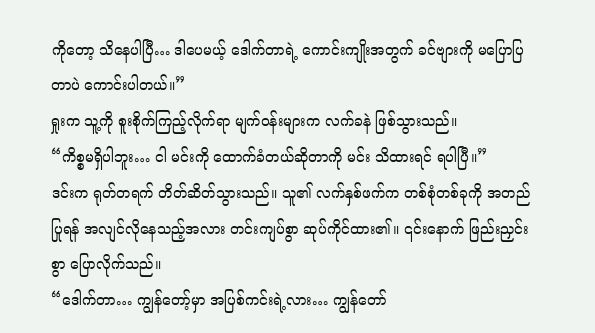ကိုတော့ သိနေပါပြီ… ဒါပေမယ့် ဒေါက်တာရဲ့ ကောင်းကျိုးအတွက် ခင်ဗျားကို မပြောပြတာပဲ ကောင်းပါတယ်။”
ရှုးက သူ့ကို စူးစိုက်ကြည့်လိုက်ရာ မျက်ဝန်းများက လက်ခနဲ ဖြစ်သွားသည်။
“ကိစ္စမရှိပါဘူး… ငါ မင်းကို ထောက်ခံတယ်ဆိုတာကို မင်း သိထားရင် ရပါပြီ။”
ဒင်းက ရုတ်တရက် တိတ်ဆိတ်သွားသည်။ သူ၏ လက်နှစ်ဖက်က တစ်စုံတစ်ခုကို အတည်ပြုရန် အလျင်လိုနေသည့်အလား တင်းကျပ်စွာ ဆုပ်ကိုင်ထား၏။ ၎င်းနောက် ဖြည်းညှင်းစွာ ပြောလိုက်သည်။
“ဒေါက်တာ… ကျွန်တော့်မှာ အပြစ်ကင်းရဲ့လား… ကျွန်တော်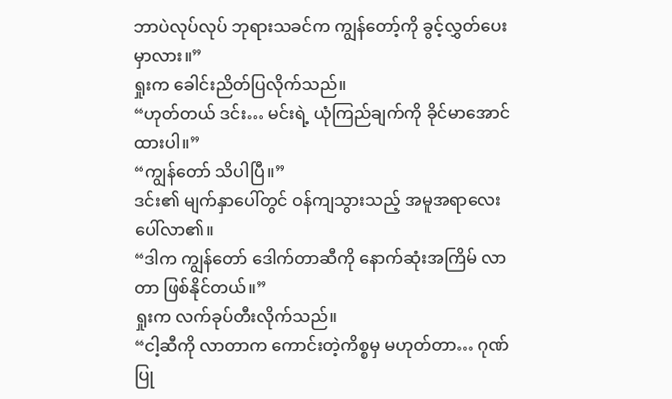ဘာပဲလုပ်လုပ် ဘုရားသခင်က ကျွန်တော့်ကို ခွင့်လွှတ်ပေးမှာလား။”
ရှုးက ခေါင်းညိတ်ပြလိုက်သည်။
“ဟုတ်တယ် ဒင်း… မင်းရဲ့ ယုံကြည်ချက်ကို ခိုင်မာအောင်ထားပါ။”
“ကျွန်တော် သိပါပြီ။”
ဒင်း၏ မျက်နှာပေါ်တွင် ဝန်ကျသွားသည့် အမူအရာလေး ပေါ်လာ၏။
“ဒါက ကျွန်တော် ဒေါက်တာဆီကို နောက်ဆုံးအကြိမ် လာတာ ဖြစ်နိုင်တယ်။”
ရှုးက လက်ခုပ်တီးလိုက်သည်။
“ငါ့ဆီကို လာတာက ကောင်းတဲ့ကိစ္စမှ မဟုတ်တာ… ဂုဏ်ပြု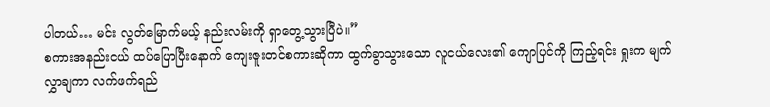ပါတယ်… မင်း လွတ်မြောက်မယ့် နည်းလမ်းကို ရှာတွေ့သွားပြီပဲ။”
စကားအနည်းငယ် ထပ်ပြောပြီးနောက် ကျေးဇူးတင်စကားဆိုကာ ထွက်ခွာသွားသော လူငယ်လေး၏ ကျောပြင်ကို ကြည့်ရင်း ရှုးက မျက်လွှာချကာ လက်ဖက်ရည်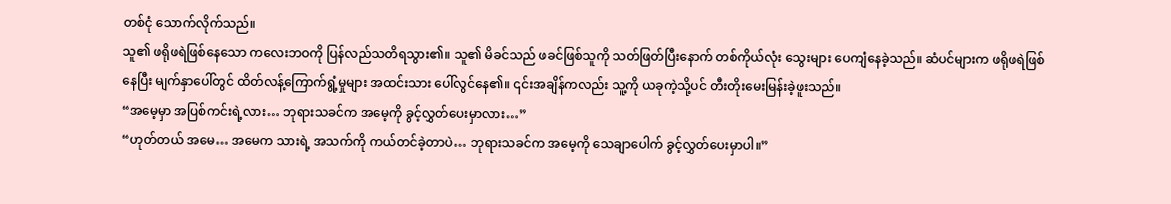တစ်ငုံ သောက်လိုက်သည်။
သူ၏ ဖရိုဖရဲဖြစ်နေသော ကလေးဘဝကို ပြန်လည်သတိရသွား၏။ သူ၏ မိခင်သည် ဖခင်ဖြစ်သူကို သတ်ဖြတ်ပြီးနောက် တစ်ကိုယ်လုံး သွေးများ ပေကျံနေခဲ့သည်။ ဆံပင်များက ဖရိုဖရဲဖြစ်နေပြီး မျက်နှာပေါ်တွင် ထိတ်လန့်ကြောက်ရွံ့မှုများ အထင်းသား ပေါ်လွင်နေ၏။ ၎င်းအချိန်ကလည်း သူ့ကို ယခုကဲ့သို့ပင် တီးတိုးမေးမြန်းခဲ့ဖူးသည်။
“အမေ့မှာ အပြစ်ကင်းရဲ့လား… ဘုရားသခင်က အမေ့ကို ခွင့်လွှတ်ပေးမှာလား…”
“ဟုတ်တယ် အမေ… အမေက သားရဲ့ အသက်ကို ကယ်တင်ခဲ့တာပဲ… ဘုရားသခင်က အမေ့ကို သေချာပေါက် ခွင့်လွှတ်ပေးမှာပါ။”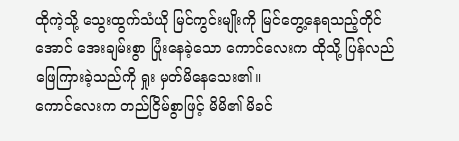ထိုကဲ့သို့ သွေးထွက်သံယို မြင်ကွင်းမျိုးကို မြင်တွေ့နေရသည့်တိုင်အောင် အေးချမ်းစွာ ပြုံးနေခဲ့သော ကောင်လေးက ထိုသို့ ပြန်လည်ဖြေကြားခဲ့သည်ကို ရှုး မှတ်မိနေသေး၏။
ကောင်လေးက တည်ငြိမ်စွာဖြင့် မိမိ၏ မိခင်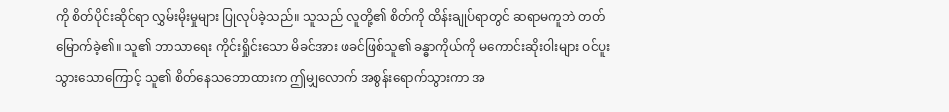ကို စိတ်ပိုင်းဆိုင်ရာ လွှမ်းမိုးမှုများ ပြုလုပ်ခဲ့သည်။ သူသည် လူတို့၏ စိတ်ကို ထိန်းချုပ်ရာတွင် ဆရာမကူဘဲ တတ်မြောက်ခဲ့၏။ သူ၏ ဘာသာရေး ကိုင်းရှိုင်းသော မိခင်အား ဖခင်ဖြစ်သူ၏ ခန္ဓာကိုယ်ကို မကောင်းဆိုးဝါးများ ဝင်ပူးသွားသောကြောင့် သူ၏ စိတ်နေသဘောထားက ဤမျှလောက် အစွန်းရောက်သွားကာ အ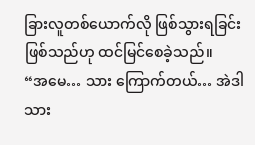ခြားလူတစ်ယောက်လို ဖြစ်သွားရခြင်းဖြစ်သည်ဟု ထင်မြင်စေခဲ့သည်။
“အမေ… သား ကြောက်တယ်… အဲဒါ သား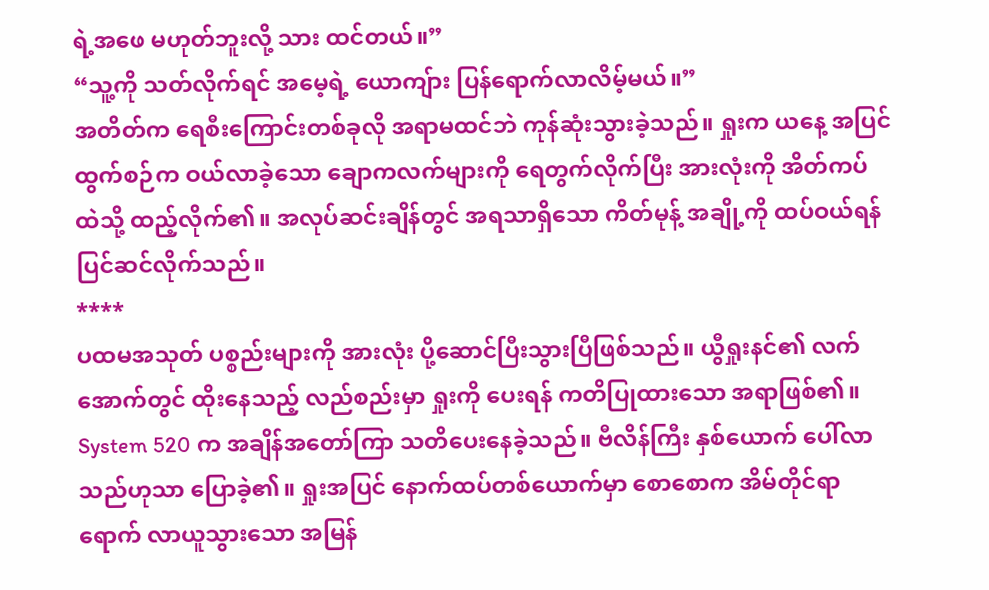ရဲ့အဖေ မဟုတ်ဘူးလို့ သား ထင်တယ်။”
“သူ့ကို သတ်လိုက်ရင် အမေ့ရဲ့ ယောကျ်ား ပြန်ရောက်လာလိမ့်မယ်။”
အတိတ်က ရေစီးကြောင်းတစ်ခုလို အရာမထင်ဘဲ ကုန်ဆုံးသွားခဲ့သည်။ ရှုးက ယနေ့ အပြင်ထွက်စဉ်က ဝယ်လာခဲ့သော ချောကလက်များကို ရေတွက်လိုက်ပြီး အားလုံးကို အိတ်ကပ်ထဲသို့ ထည့်လိုက်၏။ အလုပ်ဆင်းချိန်တွင် အရသာရှိသော ကိတ်မုန့် အချို့ကို ထပ်ဝယ်ရန် ပြင်ဆင်လိုက်သည်။
****
ပထမအသုတ် ပစ္စည်းများကို အားလုံး ပို့ဆောင်ပြီးသွားပြီဖြစ်သည်။ ယွီရှုးနင်၏ လက်အောက်တွင် ထိုးနေသည့် လည်စည်းမှာ ရှုးကို ပေးရန် ကတိပြုထားသော အရာဖြစ်၏။
System 520 က အချိန်အတော်ကြာ သတိပေးနေခဲ့သည်။ ဗီလိန်ကြီး နှစ်ယောက် ပေါ်လာသည်ဟုသာ ပြောခဲ့၏။ ရှုးအပြင် နောက်ထပ်တစ်ယောက်မှာ စောစောက အိမ်တိုင်ရာရောက် လာယူသွားသော အမြန်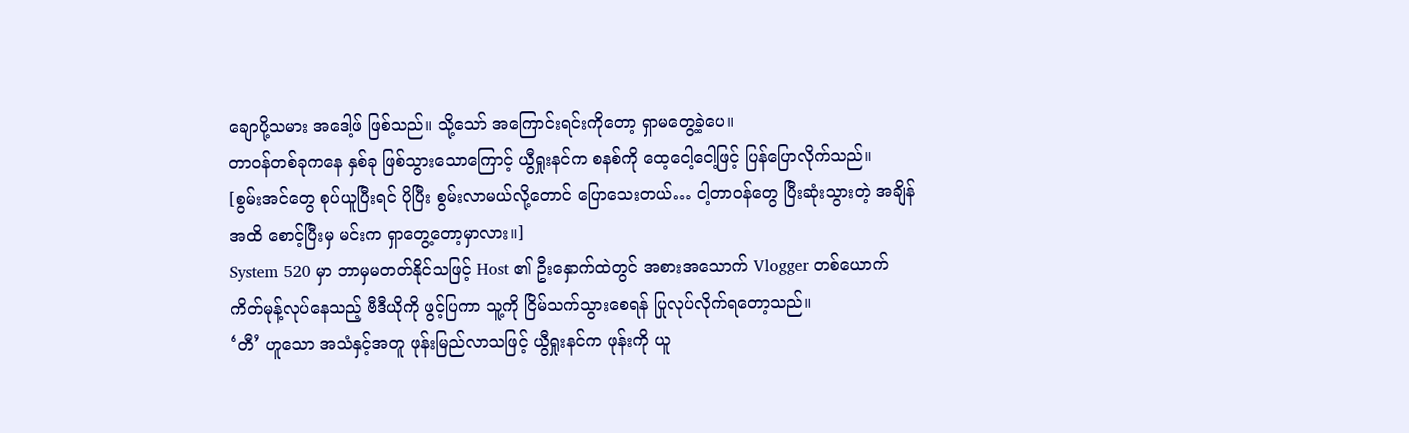ချောပို့သမား အဒေါ့ဖ် ဖြစ်သည်။ သို့သော် အကြောင်းရင်းကိုတော့ ရှာမတွေ့ခဲ့ပေ။
တာဝန်တစ်ခုကနေ နှစ်ခု ဖြစ်သွားသောကြောင့် ယွီရှုးနင်က စနစ်ကို ထေ့ငေါ့ငေါ့ဖြင့် ပြန်ပြောလိုက်သည်။
[စွမ်းအင်တွေ စုပ်ယူပြီးရင် ပိုပြီး စွမ်းလာမယ်လို့တောင် ပြောသေးတယ်… ငါ့တာဝန်တွေ ပြီးဆုံးသွားတဲ့ အချိန်အထိ စောင့်ပြီးမှ မင်းက ရှာတွေ့တော့မှာလား။]
System 520 မှာ ဘာမှမတတ်နိုင်သဖြင့် Host ၏ ဦးနှောက်ထဲတွင် အစားအသောက် Vlogger တစ်ယောက် ကိတ်မုန့်လုပ်နေသည့် ဗီဒီယိုကို ဖွင့်ပြကာ သူ့ကို ငြိမ်သက်သွားစေရန် ပြုလုပ်လိုက်ရတော့သည်။
‘တီ’ ဟူသော အသံနှင့်အတူ ဖုန်းမြည်လာသဖြင့် ယွီရှုးနင်က ဖုန်းကို ယူ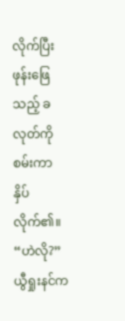လိုက်ပြီး ဖုန်းဖြေသည့် ခလုတ်ကို စမ်းကာ နှိပ်လိုက်၏။
“ဟဲလို?”
ယွီရှုးနင်က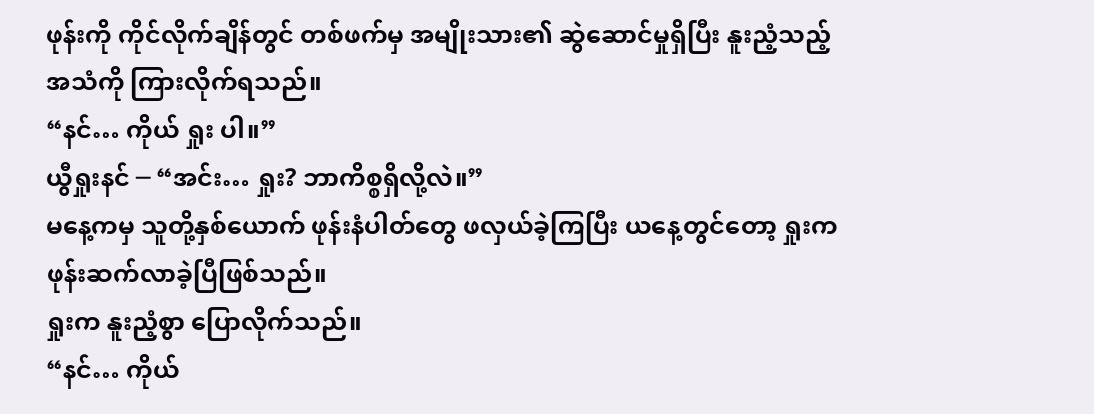ဖုန်းကို ကိုင်လိုက်ချိန်တွင် တစ်ဖက်မှ အမျိုးသား၏ ဆွဲဆောင်မှုရှိပြီး နူးညံ့သည့် အသံကို ကြားလိုက်ရသည်။
“နင်… ကိုယ် ရှုး ပါ။”
ယွီရှုးနင် ─ “အင်း… ရှုး? ဘာကိစ္စရှိလို့လဲ။”
မနေ့ကမှ သူတို့နှစ်ယောက် ဖုန်းနံပါတ်တွေ ဖလှယ်ခဲ့ကြပြီး ယနေ့တွင်တော့ ရှုးက ဖုန်းဆက်လာခဲ့ပြီဖြစ်သည်။
ရှုးက နူးညံ့စွာ ပြောလိုက်သည်။
“နင်… ကိုယ်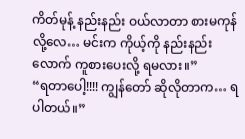ကိတ်မုန့် နည်းနည်း ဝယ်လာတာ စားမကုန်လို့လေ… မင်းက ကိုယ့်ကို နည်းနည်းလောက် ကူစားပေးလို့ ရမလား။”
“ရတာပေါ့!!!! ကျွန်တော် ဆိုလိုတာက… ရပါတယ်။”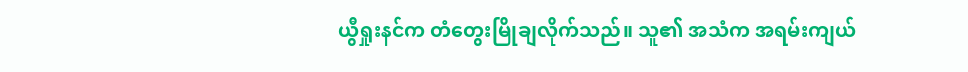ယွီရှုးနင်က တံတွေးမြိုချလိုက်သည်။ သူ၏ အသံက အရမ်းကျယ်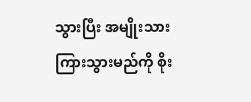သွားပြီး အမျိုးသား ကြားသွားမည်ကို စိုး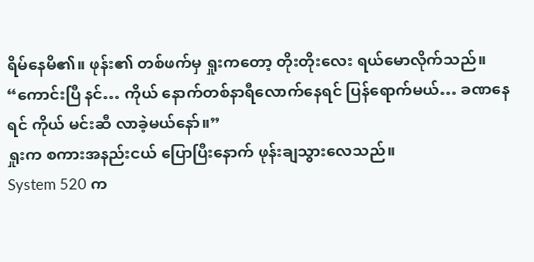ရိမ်နေမိ၏။ ဖုန်း၏ တစ်ဖက်မှ ရှုးကတော့ တိုးတိုးလေး ရယ်မောလိုက်သည်။
“ကောင်းပြီ နင်… ကိုယ် နောက်တစ်နာရီလောက်နေရင် ပြန်ရောက်မယ်… ခဏနေရင် ကိုယ် မင်းဆီ လာခဲ့မယ်နော်။”
ရှုးက စကားအနည်းငယ် ပြောပြီးနောက် ဖုန်းချသွားလေသည်။
System 520 က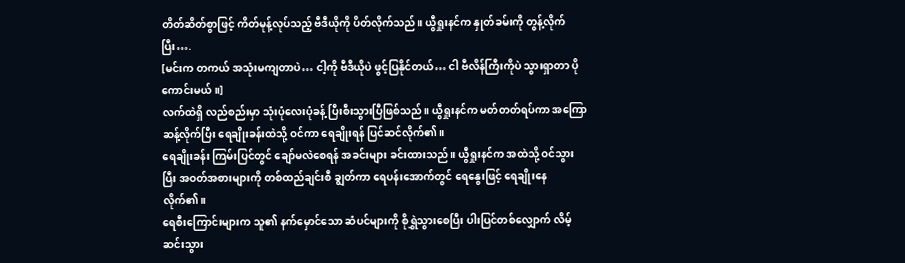တိတ်ဆိတ်စွာဖြင့် ကိတ်မုန့်လုပ်သည့် ဗီဒီယိုကို ပိတ်လိုက်သည်။ ယွီရှုးနင်က နှုတ်ခမ်းကို တွန့်လိုက်ပြီး….
[မင်းက တကယ် အသုံးမကျတာပဲ… ငါ့ကို ဗီဒီယိုပဲ ဖွင့်ပြနိုင်တယ်… ငါ ဗီလိန်ကြီးကိုပဲ သွားရှာတာ ပိုကောင်းမယ်။]
လက်ထဲရှိ လည်စည်းမှာ သုံးပုံလေးပုံခန့် ပြီးစီးသွားပြီဖြစ်သည်။ ယွီရှုးနင်က မတ်တတ်ရပ်ကာ အကြောဆန့်လိုက်ပြီး ရေချိုးခန်းထဲသို့ ဝင်ကာ ရေချိုးရန် ပြင်ဆင်လိုက်၏။
ရေချိုးခန်း ကြမ်းပြင်တွင် ချော်မလဲစေရန် အခင်းများ ခင်းထားသည်။ ယွီရှုးနင်က အထဲသို့ ဝင်သွားပြီး အဝတ်အစားများကို တစ်ထည်ချင်းစီ ချွတ်ကာ ရေပန်းအောက်တွင် ရေနွေးဖြင့် ရေချိုးနေလိုက်၏။
ရေစီးကြောင်းများက သူ၏ နက်မှောင်သော ဆံပင်များကို စိုရွှဲသွားစေပြီး ပါးပြင်တစ်လျှောက် လိမ့်ဆင်းသွား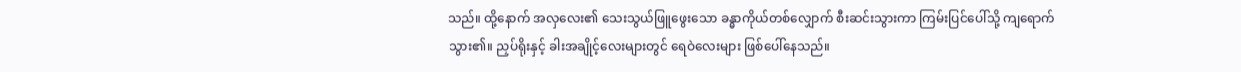သည်။ ထို့နောက် အလှလေး၏ သေးသွယ်ဖြူဖွေးသော ခန္ဓာကိုယ်တစ်လျှောက် စီးဆင်းသွားကာ ကြမ်းပြင်ပေါ်သို့ ကျရောက်သွား၏။ ညှပ်ရိုးနှင့် ခါးအချိုင့်လေးများတွင် ရေဝဲလေးများ ဖြစ်ပေါ်နေသည်။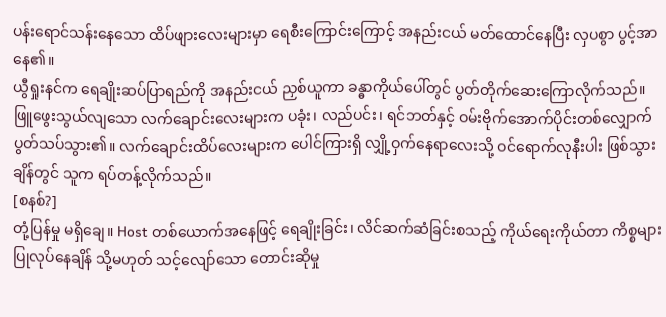ပန်းရောင်သန်းနေသော ထိပ်ဖျားလေးများမှာ ရေစီးကြောင်းကြောင့် အနည်းငယ် မတ်ထောင်နေပြီး လှပစွာ ပွင့်အာနေ၏။
ယွီရှုးနင်က ရေချိုးဆပ်ပြာရည်ကို အနည်းငယ် ညှစ်ယူကာ ခန္ဓာကိုယ်ပေါ်တွင် ပွတ်တိုက်ဆေးကြောလိုက်သည်။ ဖြူဖွေးသွယ်လျသော လက်ချောင်းလေးများက ပခုံး၊ လည်ပင်း၊ ရင်ဘတ်နှင့် ဝမ်းဗိုက်အောက်ပိုင်းတစ်လျှောက် ပွတ်သပ်သွား၏။ လက်ချောင်းထိပ်လေးများက ပေါင်ကြားရှိ လျှို့ဝှက်နေရာလေးသို့ ဝင်ရောက်လုနီးပါး ဖြစ်သွားချိန်တွင် သူက ရပ်တန့်လိုက်သည်။
[စနစ်?]
တုံ့ပြန်မှု မရှိချေ။ Host တစ်ယောက်အနေဖြင့် ရေချိုးခြင်း၊ လိင်ဆက်ဆံခြင်းစသည့် ကိုယ်ရေးကိုယ်တာ ကိစ္စများ ပြုလုပ်နေချိန် သို့မဟုတ် သင့်လျော်သော တောင်းဆိုမှု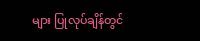များ ပြုလုပ်ချိန်တွင်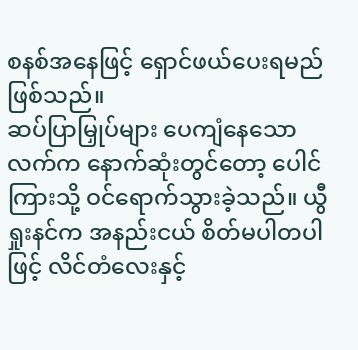စနစ်အနေဖြင့် ရှောင်ဖယ်ပေးရမည် ဖြစ်သည်။
ဆပ်ပြာမြှုပ်များ ပေကျံနေသော လက်က နောက်ဆုံးတွင်တော့ ပေါင်ကြားသို့ ဝင်ရောက်သွားခဲ့သည်။ ယွီရှုးနင်က အနည်းငယ် စိတ်မပါတပါဖြင့် လိင်တံလေးနှင့်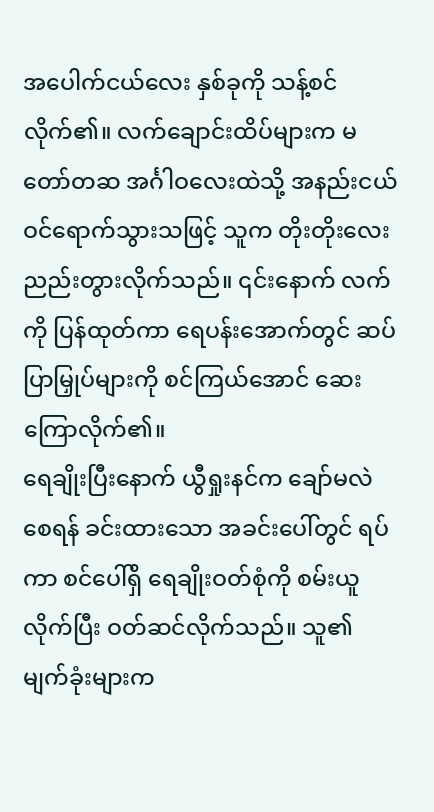အပေါက်ငယ်လေး နှစ်ခုကို သန့်စင်လိုက်၏။ လက်ချောင်းထိပ်များက မတော်တဆ အင်္ဂါဝလေးထဲသို့ အနည်းငယ် ဝင်ရောက်သွားသဖြင့် သူက တိုးတိုးလေး ညည်းတွားလိုက်သည်။ ၎င်းနောက် လက်ကို ပြန်ထုတ်ကာ ရေပန်းအောက်တွင် ဆပ်ပြာမြှုပ်များကို စင်ကြယ်အောင် ဆေးကြောလိုက်၏။
ရေချိုးပြီးနောက် ယွီရှုးနင်က ချော်မလဲစေရန် ခင်းထားသော အခင်းပေါ်တွင် ရပ်ကာ စင်ပေါ်ရှိ ရေချိုးဝတ်စုံကို စမ်းယူလိုက်ပြီး ဝတ်ဆင်လိုက်သည်။ သူ၏ မျက်ခုံးများက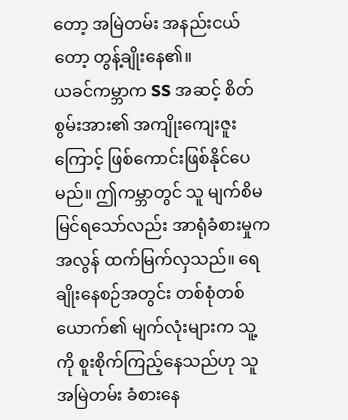တော့ အမြဲတမ်း အနည်းငယ်တော့ တွန့်ချိုးနေ၏။
ယခင်ကမ္ဘာက SS အဆင့် စိတ်စွမ်းအား၏ အကျိုးကျေးဇူးကြောင့် ဖြစ်ကောင်းဖြစ်နိုင်ပေမည်။ ဤကမ္ဘာတွင် သူ မျက်စိမမြင်ရသော်လည်း အာရုံခံစားမှုက အလွန် ထက်မြက်လှသည်။ ရေချိုးနေစဉ်အတွင်း တစ်စုံတစ်ယောက်၏ မျက်လုံးများက သူ့ကို စူးစိုက်ကြည့်နေသည်ဟု သူ အမြဲတမ်း ခံစားနေ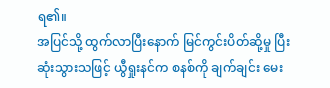ရ၏။
အပြင်သို့ ထွက်လာပြီးနောက် မြင်ကွင်းပိတ်ဆို့မှု ပြီးဆုံးသွားသဖြင့် ယွီရှုးနင်က စနစ်ကို ချက်ချင်း မေး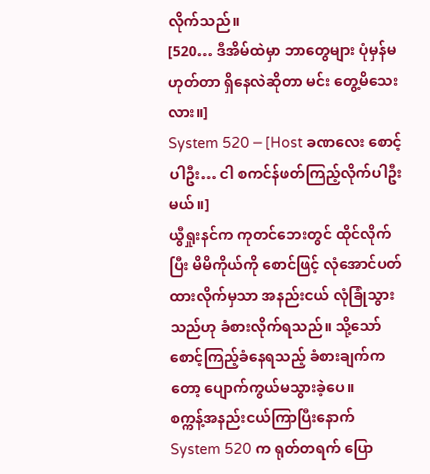လိုက်သည်။
[520… ဒီအိမ်ထဲမှာ ဘာတွေများ ပုံမှန်မဟုတ်တာ ရှိနေလဲဆိုတာ မင်း တွေ့မိသေးလား။]
System 520 ─ [Host ခဏလေး စောင့်ပါဦး… ငါ စကင်န်ဖတ်ကြည့်လိုက်ပါဦးမယ်။]
ယွီရှုးနင်က ကုတင်ဘေးတွင် ထိုင်လိုက်ပြီး မိမိကိုယ်ကို စောင်ဖြင့် လုံအောင်ပတ်ထားလိုက်မှသာ အနည်းငယ် လုံခြုံသွားသည်ဟု ခံစားလိုက်ရသည်။ သို့သော် စောင့်ကြည့်ခံနေရသည့် ခံစားချက်ကတော့ ပျောက်ကွယ်မသွားခဲ့ပေ။
စက္ကန့်အနည်းငယ်ကြာပြီးနောက် System 520 က ရုတ်တရက် ပြော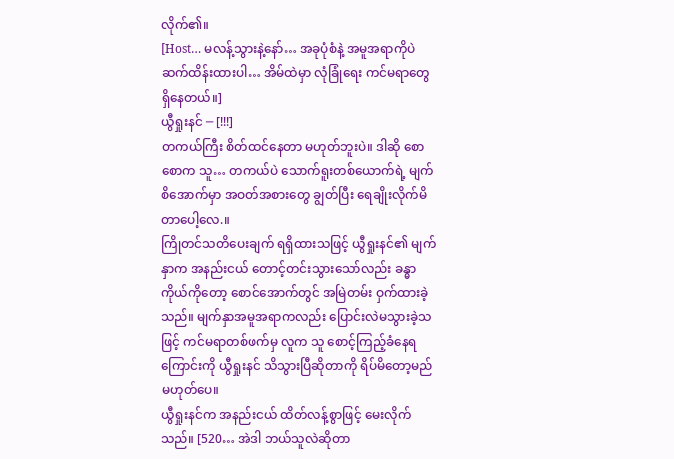လိုက်၏။
[Host… မလန့်သွားနဲ့နော်… အခုပုံစံနဲ့ အမူအရာကိုပဲ ဆက်ထိန်းထားပါ… အိမ်ထဲမှာ လုံခြုံရေး ကင်မရာတွေ ရှိနေတယ်။]
ယွီရှုးနင် ─ [!!!]
တကယ်ကြီး စိတ်ထင်နေတာ မဟုတ်ဘူးပဲ။ ဒါဆို စောစောက သူ… တကယ်ပဲ သောက်ရူးတစ်ယောက်ရဲ့ မျက်စိအောက်မှာ အဝတ်အစားတွေ ချွတ်ပြီး ရေချိုးလိုက်မိတာပေါ့လေ.။
ကြိုတင်သတိပေးချက် ရရှိထားသဖြင့် ယွီရှုးနင်၏ မျက်နှာက အနည်းငယ် တောင့်တင်းသွားသော်လည်း ခန္ဓာကိုယ်ကိုတော့ စောင်အောက်တွင် အမြဲတမ်း ဝှက်ထားခဲ့သည်။ မျက်နှာအမူအရာကလည်း ပြောင်းလဲမသွားခဲ့သဖြင့် ကင်မရာတစ်ဖက်မှ လူက သူ စောင့်ကြည့်ခံနေရကြောင်းကို ယွီရှုးနင် သိသွားပြီဆိုတာကို ရိပ်မိတော့မည် မဟုတ်ပေ။
ယွီရှုးနင်က အနည်းငယ် ထိတ်လန့်စွာဖြင့် မေးလိုက်သည်။ [520… အဲဒါ ဘယ်သူလဲဆိုတာ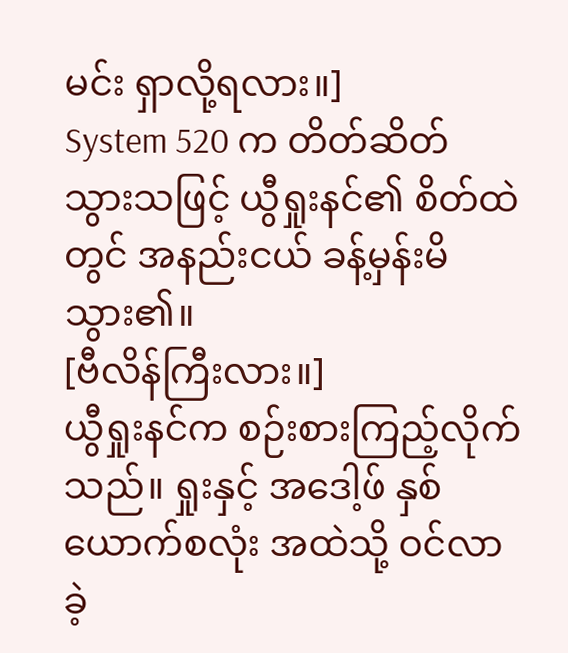မင်း ရှာလို့ရလား။]
System 520 က တိတ်ဆိတ်သွားသဖြင့် ယွီရှုးနင်၏ စိတ်ထဲတွင် အနည်းငယ် ခန့်မှန်းမိသွား၏။
[ဗီလိန်ကြီးလား။]
ယွီရှုးနင်က စဉ်းစားကြည့်လိုက်သည်။ ရှုးနှင့် အဒေါ့ဖ် နှစ်ယောက်စလုံး အထဲသို့ ဝင်လာခဲ့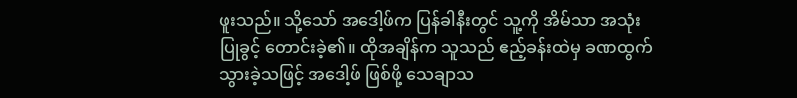ဖူးသည်။ သို့သော် အဒေါ့ဖ်က ပြန်ခါနီးတွင် သူ့ကို အိမ်သာ အသုံးပြုခွင့် တောင်းခဲ့၏။ ထိုအချိန်က သူသည် ဧည့်ခန်းထဲမှ ခဏထွက်သွားခဲ့သဖြင့် အဒေါ့ဖ် ဖြစ်ဖို့ သေချာသ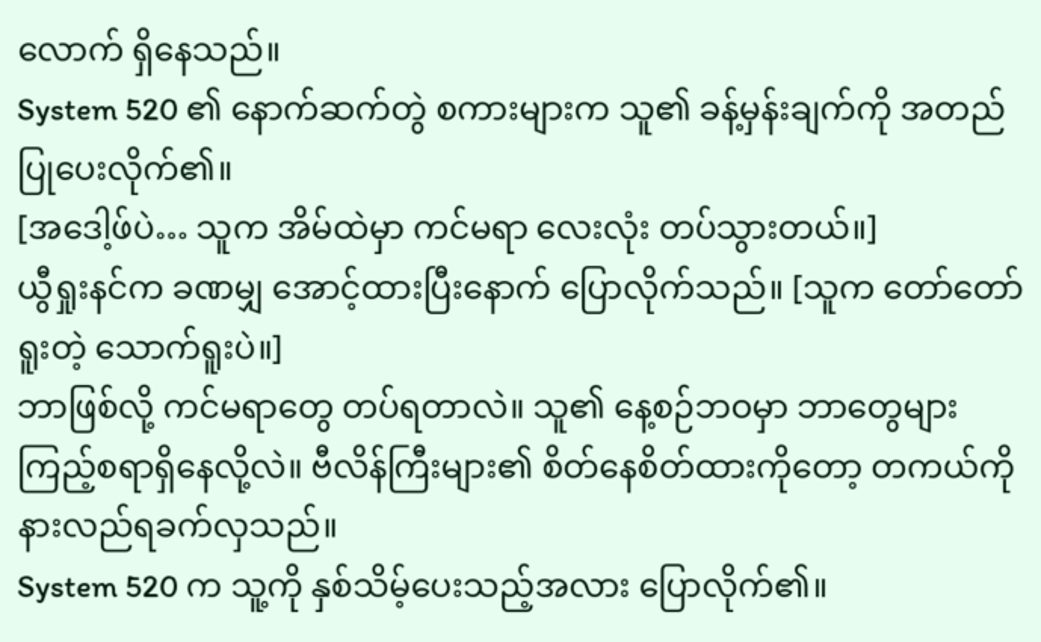လောက် ရှိနေသည်။
System 520 ၏ နောက်ဆက်တွဲ စကားများက သူ၏ ခန့်မှန်းချက်ကို အတည်ပြုပေးလိုက်၏။
[အဒေါ့ဖ်ပဲ… သူက အိမ်ထဲမှာ ကင်မရာ လေးလုံး တပ်သွားတယ်။]
ယွီရှုးနင်က ခဏမျှ အောင့်ထားပြီးနောက် ပြောလိုက်သည်။ [သူက တော်တော်ရူးတဲ့ သောက်ရူးပဲ။]
ဘာဖြစ်လို့ ကင်မရာတွေ တပ်ရတာလဲ။ သူ၏ နေ့စဉ်ဘဝမှာ ဘာတွေများ ကြည့်စရာရှိနေလို့လဲ။ ဗီလိန်ကြီးများ၏ စိတ်နေစိတ်ထားကိုတော့ တကယ်ကို နားလည်ရခက်လှသည်။
System 520 က သူ့ကို နှစ်သိမ့်ပေးသည့်အလား ပြောလိုက်၏။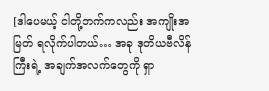[ဒါပေမယ့် ငါတို့ဘက်ကလည်း အကျိုးအမြတ် ရလိုက်ပါတယ်… အခု ဒုတိယဗီလိန်ကြီးရဲ့ အချက်အလက်တွေကို ရှာ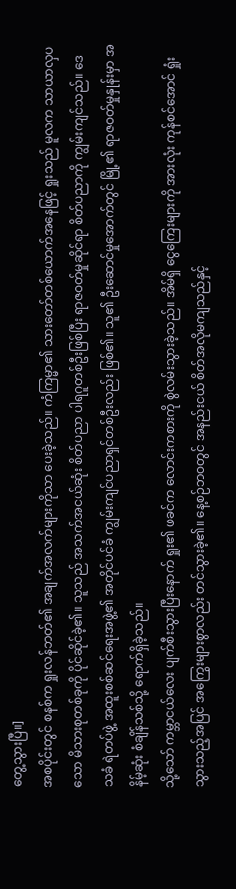တွေ့သွားပြီ။]
အစပိုင်းတွင် စနစ်က ရှုးလန်ဘတ်၏ အချက်အလက်များကိုသာ ပေးခဲ့သည်။ ကံကြမ္မာ၏ သားတော်တစ်ယောက်အနေဖြင့် ရှုးသည် မူလက သာယာလှပသော မိသားစုတစ်ခုကို ပိုင်ဆိုင်ခဲ့၏။ သူသည် အသက်အငယ်ဆုံး စိတ်ပညာ ပါရဂူတစ်ဦးဖြစ်ပြီး ရာဇဝတ်မှုဆိုင်ရာ စိတ်ပညာကို ကျွမ်းကျင်သည်။ ဒေသခံ ရဲတပ်ဖွဲ့ အထူးစစ်ဆင်ရေးအဖွဲ့၏ အတိုင်ပင်ခံ ကျွမ်းကျင်ပညာရှင်တစ်ဦးလည်း ဖြစ်၏။ သူ၏ ဦးဆောင်မှုအောက်တွင် မြို့၏ ရာဇဝတ်မှုနှုန်းမှာ အနိမ့်ဆုံး စံချိန်သစ်သို့ ရောက်ရှိခဲ့သည်။
သို့သော် ကမ္ဘာငယ်လေး ပျက်စီးသွားပြီးနောက် ရှုး၏ ဖခင်က လောင်းကစားကို စွဲလမ်းသွားခဲ့သည်။ အိမ်ရှိ ငွေကြေးများကို အားလုံး ကုန်စင်အောင် ရှုံးသွားသည့်အပြင် အကြွေးများစွာလည်း တင်သွားခဲ့၏။ နေ့စဉ်ဘဝတွင် အနည်းငယ် စိတ်အလိုမကျသည်နှင့်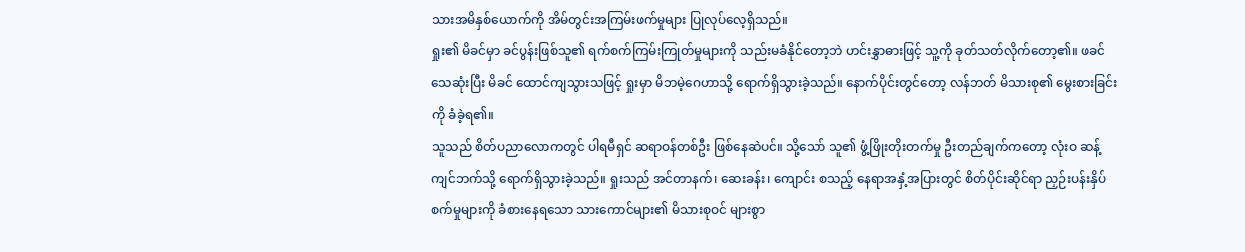သားအမိနှစ်ယောက်ကို အိမ်တွင်းအကြမ်းဖက်မှုများ ပြုလုပ်လေ့ရှိသည်။
ရှုး၏ မိခင်မှာ ခင်ပွန်းဖြစ်သူ၏ ရက်စက်ကြမ်းကြုတ်မှုများကို သည်းမခံနိုင်တော့ဘဲ ဟင်းနွှာဓားဖြင့် သူ့ကို ခုတ်သတ်လိုက်တော့၏။ ဖခင်သေဆုံးပြီး မိခင် ထောင်ကျသွားသဖြင့် ရှုးမှာ မိဘမဲ့ဂေဟာသို့ ရောက်ရှိသွားခဲ့သည်။ နောက်ပိုင်းတွင်တော့ လန်ဘတ် မိသားစု၏ မွေးစားခြင်းကို ခံခဲ့ရ၏။
သူသည် စိတ်ပညာလောကတွင် ပါရမီရှင် ဆရာဝန်တစ်ဦး ဖြစ်နေဆဲပင်။ သို့သော် သူ၏ ဖွံ့ဖြိုးတိုးတက်မှု ဦးတည်ချက်ကတော့ လုံးဝ ဆန့်ကျင်ဘက်သို့ ရောက်ရှိသွားခဲ့သည်။ ရှုးသည် အင်တာနက်၊ ဆေးခန်း၊ ကျောင်း စသည့် နေရာအနှံ့အပြားတွင် စိတ်ပိုင်းဆိုင်ရာ ညှဉ်းပန်းနှိပ်စက်မှုများကို ခံစားနေရသော သားကောင်များ၏ မိသားစုဝင် များစွာ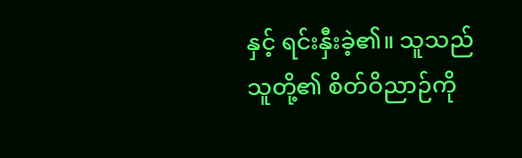နှင့် ရင်းနှီးခဲ့၏။ သူသည် သူတို့၏ စိတ်ဝိညာဉ်ကို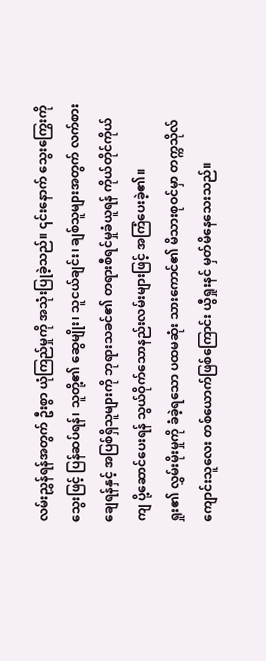လမ်းညွှန်ရန်အတွက် ဦးစွာ ယုံကြည်မှုကို အသုံးပြုခဲ့သည်။ ၎င်းနောက် သွေးကြွေးကို သွေးဖြင့် ပြန်ဆပ်ရန်၊ သူတို့၏ ဆွေမျိုး၊ သူငယ်ချင်း၊ ချစ်သူများအတွက် လက်စားချေရန်နှင့် အပြစ်ရှိသူများကို ဘုရားသခင်၏ တရားစီရင်မှုခံယူရန် ကိုယ်တိုင်ကိုယ်ကျ ပို့ဆောင်ပေးရန် သွယ်ဝိုက်သောနည်းလမ်းများဖြင့် အကြံပေးခဲ့၏။
ရှုး၏ လွှမ်းမိုးမှုကို ခံခဲ့ရသော ပထမဆုံး သားကောင်၏ မိသားစုဝင်မှာ တက္ကသိုလ်ကျောင်းသူလေး တစ်ယောက်ဖြစ်ကြောင်း ယွီရှုးနင် မှတ်မိနေသေးသည်။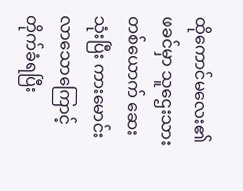ထိုကောင်မလေး၏ ဖခင်မှာ သူဌေးသားတစ်ယောက် ဆေးသုံးပြီး ကားမောင်းလာသောကြောင့် တိုက်ခံရပြီး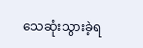သေဆုံးသွားခဲ့ရ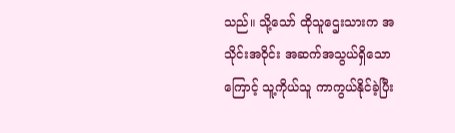သည်။ သို့သော် ထိုသူဌေးသားက အသိုင်းအဝိုင်း အဆက်အသွယ်ရှိသောကြောင့် သူ့ကိုယ်သူ ကာကွယ်နိုင်ခဲ့ပြီး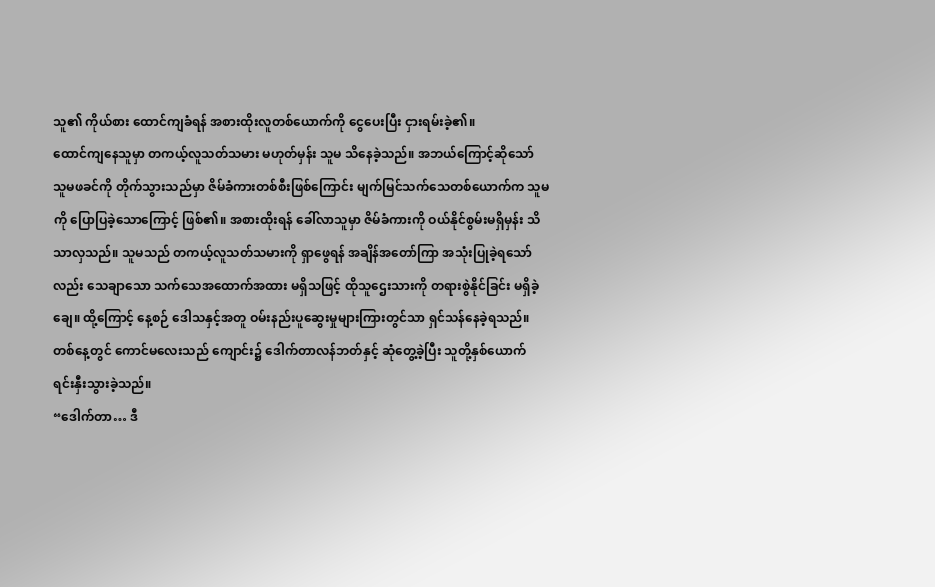သူ၏ ကိုယ်စား ထောင်ကျခံရန် အစားထိုးလူတစ်ယောက်ကို ငွေပေးပြီး ငှားရမ်းခဲ့၏။
ထောင်ကျနေသူမှာ တကယ့်လူသတ်သမား မဟုတ်မှန်း သူမ သိနေခဲ့သည်။ အဘယ်ကြောင့်ဆိုသော် သူမဖခင်ကို တိုက်သွားသည်မှာ ဇိမ်ခံကားတစ်စီးဖြစ်ကြောင်း မျက်မြင်သက်သေတစ်ယောက်က သူမကို ပြောပြခဲ့သောကြောင့် ဖြစ်၏။ အစားထိုးရန် ခေါ်လာသူမှာ ဇိမ်ခံကားကို ဝယ်နိုင်စွမ်းမရှိမှန်း သိသာလှသည်။ သူမသည် တကယ့်လူသတ်သမားကို ရှာဖွေရန် အချိန်အတော်ကြာ အသုံးပြုခဲ့ရသော်လည်း သေချာသော သက်သေအထောက်အထား မရှိသဖြင့် ထိုသူဌေးသားကို တရားစွဲနိုင်ခြင်း မရှိခဲ့ချေ။ ထို့ကြောင့် နေ့စဉ် ဒေါသနှင့်အတူ ဝမ်းနည်းပူဆွေးမှုများကြားတွင်သာ ရှင်သန်နေခဲ့ရသည်။
တစ်နေ့တွင် ကောင်မလေးသည် ကျောင်း၌ ဒေါက်တာလန်ဘတ်နှင့် ဆုံတွေ့ခဲ့ပြီး သူတို့နှစ်ယောက် ရင်းနှီးသွားခဲ့သည်။
“ဒေါက်တာ… ဒီ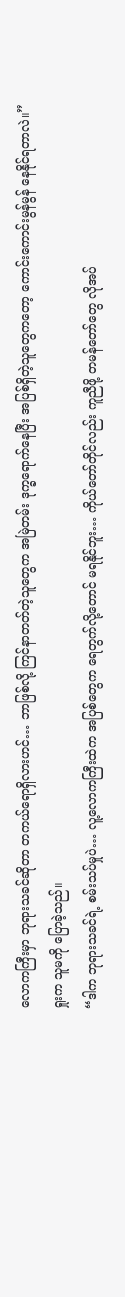လောကကြီးမှာ ဘုရားသခင်ဆိုတာ တကယ်ရောရှိလားဟင်… ဘာဖြစ်လို့ ကြင်နာတတ်တဲ့သူတွေက အမြဲတမ်း ဒုက္ခရောက်နေပြီး အပြစ်ရှိတဲ့သူတွေကတော့ ကောင်းကောင်းမွန်မွန် နေနိုင်ရတာလဲ။”
ရှုးက သူမကို ပြောခဲ့သည်။
“ဒါက ဘုရားသခင်ရဲ့ စမ်းသပ်မှုပဲ… လူ့လောကကြီးထဲက အပြစ်တွေက ရေတွက်လို့တောင် မရနိုင်ဘူး… ကိုယ်တော်တိုင်လည်း ကူညီဖို့ တမန်တော်တွေ လိုအပ်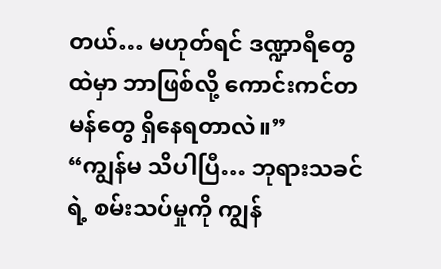တယ်… မဟုတ်ရင် ဒဏ္ဍာရီတွေထဲမှာ ဘာဖြစ်လို့ ကောင်းကင်တမန်တွေ ရှိနေရတာလဲ။”
“ကျွန်မ သိပါပြီ… ဘုရားသခင်ရဲ့ စမ်းသပ်မှုကို ကျွန်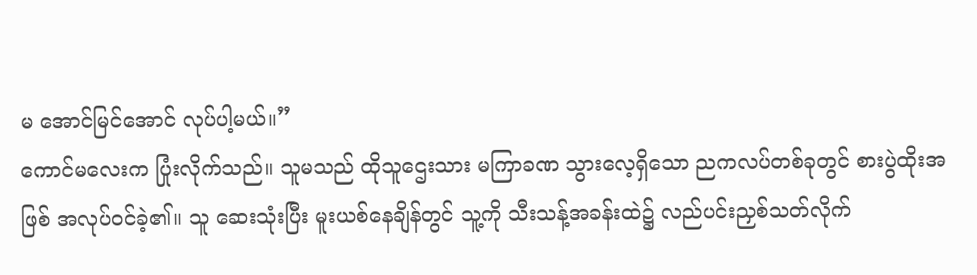မ အောင်မြင်အောင် လုပ်ပါ့မယ်။”
ကောင်မလေးက ပြုံးလိုက်သည်။ သူမသည် ထိုသူဌေးသား မကြာခဏ သွားလေ့ရှိသော ညကလပ်တစ်ခုတွင် စားပွဲထိုးအဖြစ် အလုပ်ဝင်ခဲ့၏။ သူ ဆေးသုံးပြီး မူးယစ်နေချိန်တွင် သူ့ကို သီးသန့်အခန်းထဲ၌ လည်ပင်းညှစ်သတ်လိုက်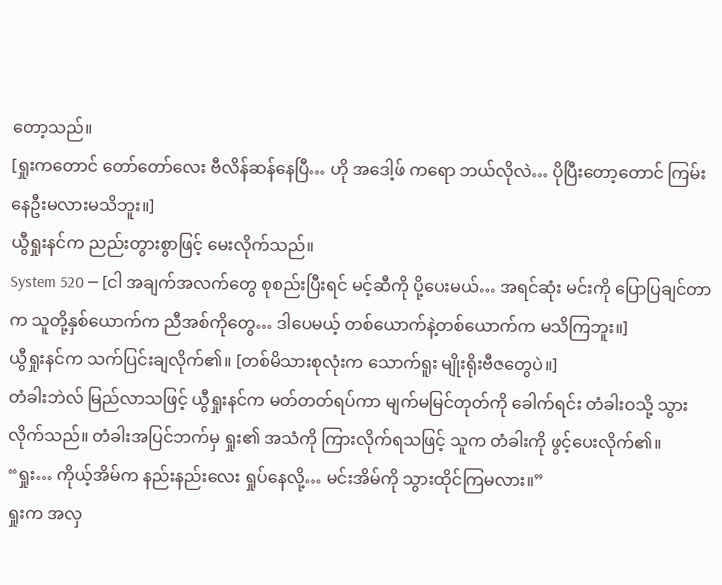တော့သည်။
[ရှုးကတောင် တော်တော်လေး ဗီလိန်ဆန်နေပြီ… ဟို အဒေါ့ဖ် ကရော ဘယ်လိုလဲ… ပိုပြီးတော့တောင် ကြမ်းနေဦးမလားမသိဘူး။]
ယွီရှုးနင်က ညည်းတွားစွာဖြင့် မေးလိုက်သည်။
System 520 ─ [ငါ အချက်အလက်တွေ စုစည်းပြီးရင် မင့်ဆီကို ပို့ပေးမယ်… အရင်ဆုံး မင်းကို ပြောပြချင်တာက သူတို့နှစ်ယောက်က ညီအစ်ကိုတွေ… ဒါပေမယ့် တစ်ယောက်နဲ့တစ်ယောက်က မသိကြဘူး။]
ယွီရှုးနင်က သက်ပြင်းချလိုက်၏။ [တစ်မိသားစုလုံးက သောက်ရူး မျိုးရိုးဗီဇတွေပဲ။]
တံခါးဘဲလ် မြည်လာသဖြင့် ယွီရှုးနင်က မတ်တတ်ရပ်ကာ မျက်မမြင်တုတ်ကို ခေါက်ရင်း တံခါးဝသို့ သွားလိုက်သည်။ တံခါးအပြင်ဘက်မှ ရှုး၏ အသံကို ကြားလိုက်ရသဖြင့် သူက တံခါးကို ဖွင့်ပေးလိုက်၏။
“ရှုး… ကိုယ့်အိမ်က နည်းနည်းလေး ရှုပ်နေလို့… မင်းအိမ်ကို သွားထိုင်ကြမလား။”
ရှုးက အလှ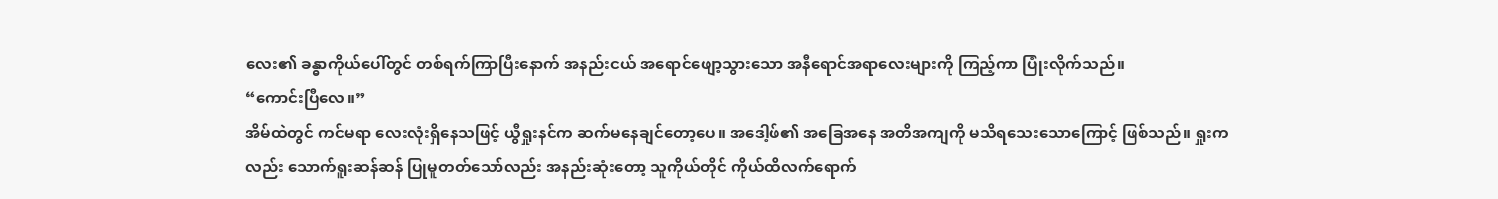လေး၏ ခန္ဓာကိုယ်ပေါ်တွင် တစ်ရက်ကြာပြီးနောက် အနည်းငယ် အရောင်ဖျော့သွားသော အနီရောင်အရာလေးများကို ကြည့်ကာ ပြုံးလိုက်သည်။
“ကောင်းပြီလေ။”
အိမ်ထဲတွင် ကင်မရာ လေးလုံးရှိနေသဖြင့် ယွီရှုးနင်က ဆက်မနေချင်တော့ပေ။ အဒေါ့ဖ်၏ အခြေအနေ အတိအကျကို မသိရသေးသောကြောင့် ဖြစ်သည်။ ရှုးကလည်း သောက်ရူးဆန်ဆန် ပြုမူတတ်သော်လည်း အနည်းဆုံးတော့ သူကိုယ်တိုင် ကိုယ်ထိလက်ရောက်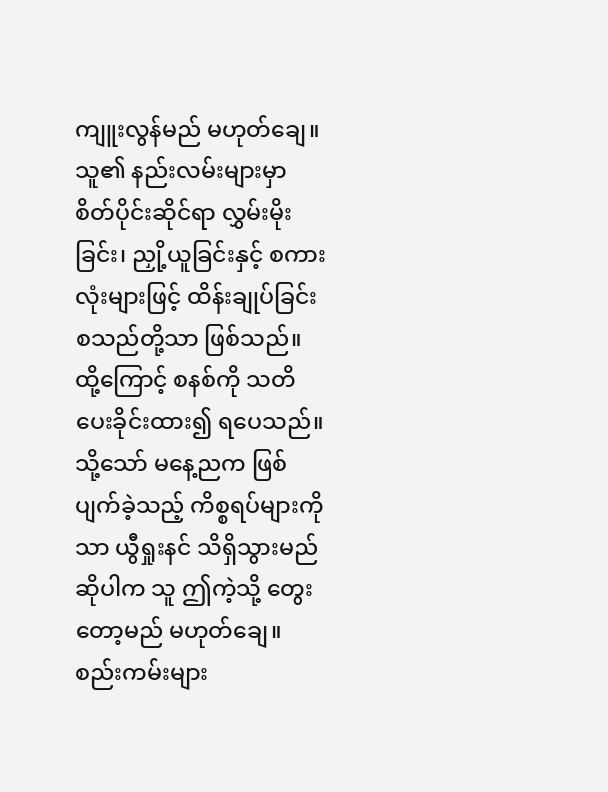ကျူးလွန်မည် မဟုတ်ချေ။ သူ၏ နည်းလမ်းများမှာ စိတ်ပိုင်းဆိုင်ရာ လွှမ်းမိုးခြင်း၊ ညှို့ယူခြင်းနှင့် စကားလုံးများဖြင့် ထိန်းချုပ်ခြင်း စသည်တို့သာ ဖြစ်သည်။ ထို့ကြောင့် စနစ်ကို သတိပေးခိုင်းထား၍ ရပေသည်။
သို့သော် မနေ့ညက ဖြစ်ပျက်ခဲ့သည့် ကိစ္စရပ်များကိုသာ ယွီရှုးနင် သိရှိသွားမည်ဆိုပါက သူ ဤကဲ့သို့ တွေးတော့မည် မဟုတ်ချေ။ စည်းကမ်းများ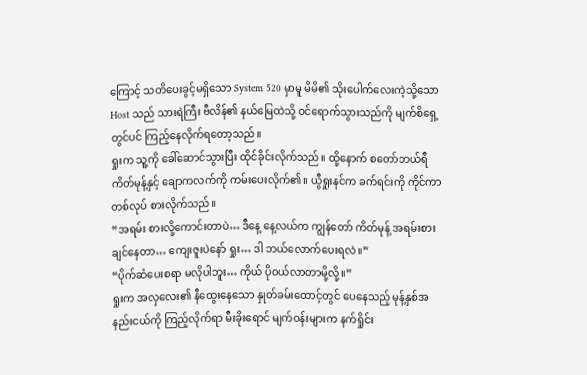ကြောင့် သတိပေးခွင့်မရှိသော System 520 မှာမူ မိမိ၏ သိုးပေါက်လေးကဲ့သို့သော Host သည် သားရဲကြီး ဗီလိန်၏ နယ်မြေထဲသို့ ဝင်ရောက်သွားသည်ကို မျက်စိရှေ့တွင်ပင် ကြည့်နေလိုက်ရတော့သည်။
ရှုးက သူ့ကို ခေါ်ဆောင်သွားပြီး ထိုင်ခိုင်းလိုက်သည်။ ထို့နောက် စတော်ဘယ်ရီ ကိတ်မုန့်နှင့် ချောကလက်ကို ကမ်းပေးလိုက်၏။ ယွီရှုးနင်က ခက်ရင်းကို ကိုင်ကာ တစ်လုပ် စားလိုက်သည်။
“အရမ်း စားလို့ကောင်းတာပဲ… ဒီနေ့ နေ့လယ်က ကျွန်တော် ကိတ်မုန့် အရမ်းစားချင်နေတာ… ကျေးဇူးပဲနော် ရှုး… ဒါ ဘယ်လောက်ပေးရလဲ။”
“ပိုက်ဆံပေးစရာ မလိုပါဘူး… ကိုယ် ပိုဝယ်လာတာမို့လို့။”
ရှုးက အလှလေး၏ နီထွေးနေသော နှုတ်ခမ်းထောင့်တွင် ပေနေသည့် မုန့်နှစ်အနည်းငယ်ကို ကြည့်လိုက်ရာ မီးခိုးရောင် မျက်ဝန်းများက နက်ရှိုင်း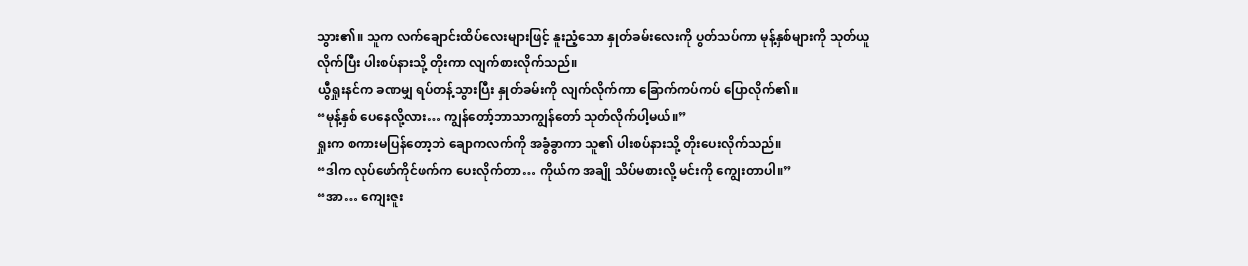သွား၏။ သူက လက်ချောင်းထိပ်လေးများဖြင့် နူးညံ့သော နှုတ်ခမ်းလေးကို ပွတ်သပ်ကာ မုန့်နှစ်များကို သုတ်ယူလိုက်ပြီး ပါးစပ်နားသို့ တိုးကာ လျက်စားလိုက်သည်။
ယွီရှုးနင်က ခဏမျှ ရပ်တန့်သွားပြီး နှုတ်ခမ်းကို လျက်လိုက်ကာ ခြောက်ကပ်ကပ် ပြောလိုက်၏။
“မုန့်နှစ် ပေနေလို့လား… ကျွန်တော့်ဘာသာကျွန်တော် သုတ်လိုက်ပါ့မယ်။”
ရှုးက စကားမပြန်တော့ဘဲ ချောကလက်ကို အခွံခွာကာ သူ၏ ပါးစပ်နားသို့ တိုးပေးလိုက်သည်။
“ဒါက လုပ်ဖော်ကိုင်ဖက်က ပေးလိုက်တာ… ကိုယ်က အချို သိပ်မစားလို့ မင်းကို ကျွေးတာပါ။”
“အာ… ကျေးဇူး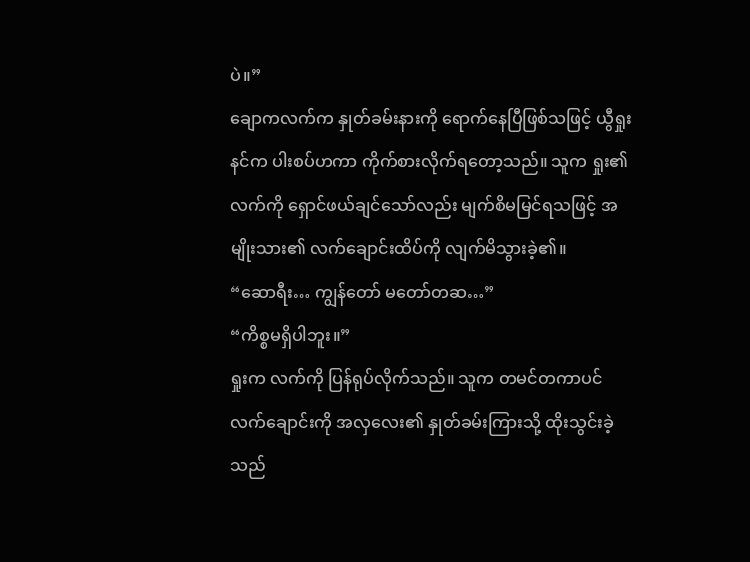ပဲ။”
ချောကလက်က နှုတ်ခမ်းနားကို ရောက်နေပြီဖြစ်သဖြင့် ယွီရှုးနင်က ပါးစပ်ဟကာ ကိုက်စားလိုက်ရတော့သည်။ သူက ရှုး၏ လက်ကို ရှောင်ဖယ်ချင်သော်လည်း မျက်စိမမြင်ရသဖြင့် အမျိုးသား၏ လက်ချောင်းထိပ်ကို လျက်မိသွားခဲ့၏။
“ဆောရီး… ကျွန်တော် မတော်တဆ…”
“ကိစ္စမရှိပါဘူး။”
ရှုးက လက်ကို ပြန်ရုပ်လိုက်သည်။ သူက တမင်တကာပင် လက်ချောင်းကို အလှလေး၏ နှုတ်ခမ်းကြားသို့ ထိုးသွင်းခဲ့သည်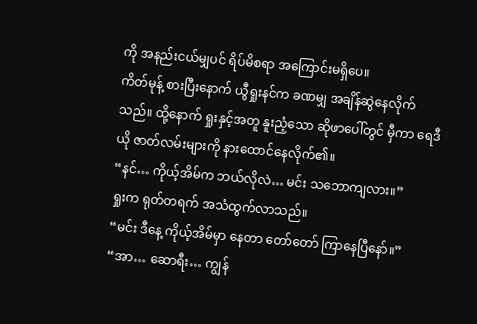ကို အနည်းငယ်မျှပင် ရိပ်မိစရာ အကြောင်းမရှိပေ။
ကိတ်မုန့် စားပြီးနောက် ယွီရှုးနင်က ခဏမျှ အချိန်ဆွဲနေလိုက်သည်။ ထို့နောက် ရှုးနှင့်အတူ နူးညံ့သော ဆိုဖာပေါ်တွင် မှီကာ ရေဒီယို ဇာတ်လမ်းများကို နားထောင်နေလိုက်၏။
“နင်… ကိုယ့်အိမ်က ဘယ်လိုလဲ… မင်း သဘောကျလား။”
ရှုးက ရုတ်တရက် အသံထွက်လာသည်။
“မင်း ဒီနေ့ ကိုယ့်အိမ်မှာ နေတာ တော်တော် ကြာနေပြီနော်။”
“အာ… ဆောရီး… ကျွန်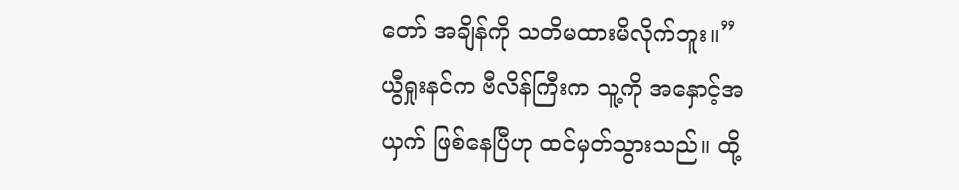တော် အချိန်ကို သတိမထားမိလိုက်ဘူး။”
ယွီရှုးနင်က ဗီလိန်ကြီးက သူ့ကို အနှောင့်အယှက် ဖြစ်နေပြီဟု ထင်မှတ်သွားသည်။ ထို့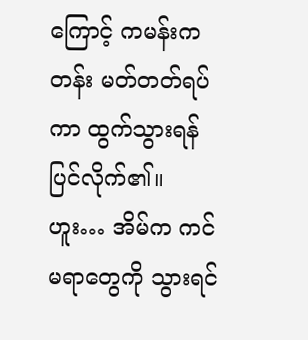ကြောင့် ကမန်းကတန်း မတ်တတ်ရပ်ကာ ထွက်သွားရန် ပြင်လိုက်၏။ ဟူး… အိမ်က ကင်မရာတွေကို သွားရင်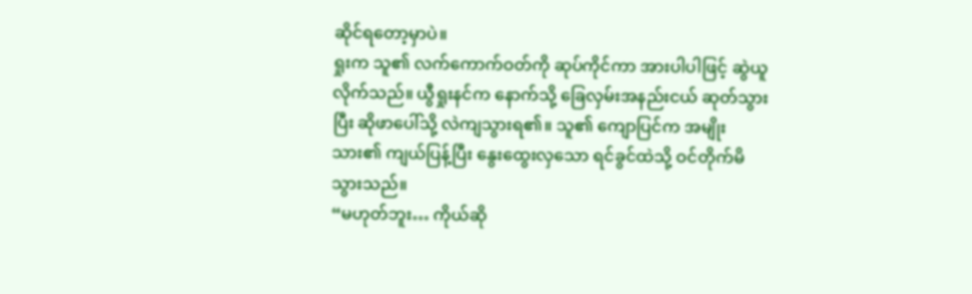ဆိုင်ရတော့မှာပဲ။
ရှုးက သူ၏ လက်ကောက်ဝတ်ကို ဆုပ်ကိုင်ကာ အားပါပါဖြင့် ဆွဲယူလိုက်သည်။ ယွီရှုးနင်က နောက်သို့ ခြေလှမ်းအနည်းငယ် ဆုတ်သွားပြီး ဆိုဖာပေါ်သို့ လဲကျသွားရ၏။ သူ၏ ကျောပြင်က အမျိုးသား၏ ကျယ်ပြန့်ပြီး နွေးထွေးလှသော ရင်ခွင်ထဲသို့ ဝင်တိုက်မိသွားသည်။
“မဟုတ်ဘူး… ကိုယ်ဆို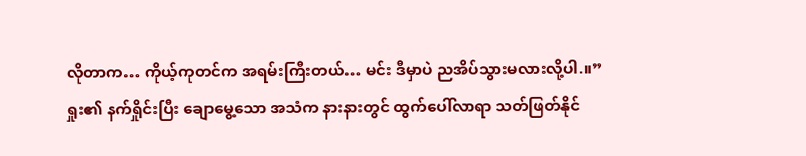လိုတာက… ကိုယ့်ကုတင်က အရမ်းကြီးတယ်… မင်း ဒီမှာပဲ ညအိပ်သွားမလားလို့ပါ.။”
ရှုး၏ နက်ရှိုင်းပြီး ချောမွေ့သော အသံက နားနားတွင် ထွက်ပေါ်လာရာ သတ်ဖြတ်နိုင်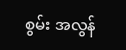စွမ်း အလွန်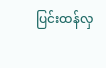ပြင်းထန်လှ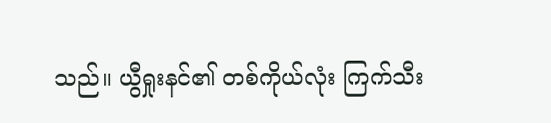သည်။ ယွီရှုးနင်၏ တစ်ကိုယ်လုံး ကြက်သီး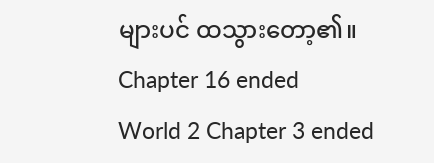များပင် ထသွားတော့၏။
Chapter 16 ended
World 2 Chapter 3 ended